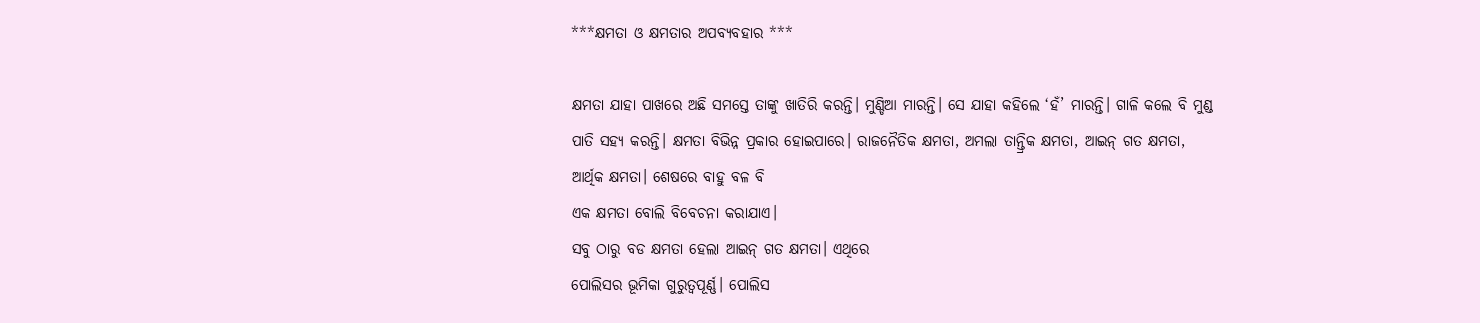***କ୍ଷମତା ଓ କ୍ଷମତାର ଅପବ୍ୟବହାର ***

କ୍ଷମତା ଯାହା ପାଖରେ ଅଛି ସମସ୍ତେ ତାଙ୍କୁ ଖାତିରି କରନ୍ତି। ମୁଣ୍ଡିଆ ମାରନ୍ତି। ସେ ଯାହା କହିଲେ ‘ହଁ’ ମାରନ୍ତି। ଗାଳି କଲେ ବି ମୁଣ୍ଡ ପାତି ସହ୍ୟ କରନ୍ତି। କ୍ଷମତା ବିଭିନ୍ନ ପ୍ରକାର ହୋଇପାରେ। ରାଜନୈତିକ କ୍ଷମତା, ଅମଲା ତାନ୍ତ୍ରିକ କ୍ଷମତା, ଆଇନ୍ ଗତ କ୍ଷମତା, ଆର୍ଥିକ କ୍ଷମତା। ଶେଷରେ ବାହୁ ବଳ ବି
ଏକ କ୍ଷମତା ବୋଲି ବିବେଚନା କରାଯାଏ।
ସବୁ ଠାରୁ ବଡ କ୍ଷମତା ହେଲା ଆଇନ୍ ଗତ କ୍ଷମତା। ଏଥିରେ
ପୋଲିସର ଭୂମିକା ଗୁରୁତ୍ୱପୂର୍ଣ୍ଣ। ପୋଲିସ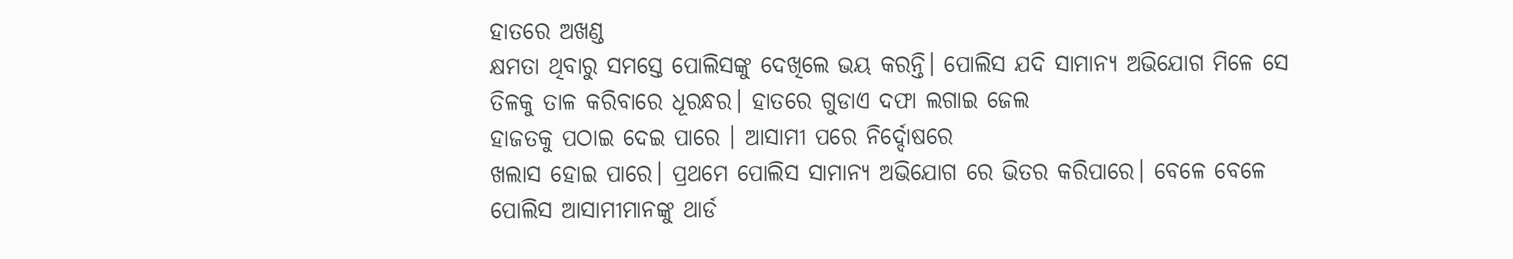ହାତରେ ଅଖଣ୍ଡ
କ୍ଷମତା ଥିବାରୁ ସମସ୍ତେ ପୋଲିସଙ୍କୁ ଦେଖିଲେ ଭୟ କରନ୍ତି। ପୋଲିସ ଯଦି ସାମାନ୍ୟ ଅଭିଯୋଗ ମିଳେ ସେ ତିଳକୁ ତାଳ କରିବାରେ ଧୂରନ୍ଧର। ହାତରେ ଗୁଡାଏ ଦଫା ଲଗାଇ ଜେଲ
ହାଜତକୁ ପଠାଇ ଦେଇ ପାରେ । ଆସାମୀ ପରେ ନିର୍ଦ୍ଦୋଷରେ
ଖଲାସ ହୋଇ ପାରେ। ପ୍ରଥମେ ପୋଲିସ ସାମାନ୍ଯ ଅଭିଯୋଗ ରେ ଭିତର କରିପାରେ। ବେଳେ ବେଳେ ପୋଲିସ ଆସାମୀମାନଙ୍କୁ ଥାର୍ଡ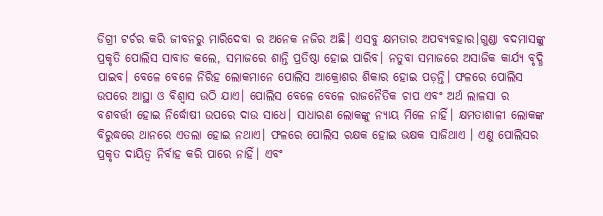ଡିଗ୍ରୀ ଟର୍ଚର କରି ଜୀବନରୁ ମାରିଦେବା ର ଅନେକ ନଜିର ଅଛି। ଏସବୁ କ୍ଷମତାର ଅପବ୍ୟବହାର।ଗୁଣ୍ଡା ବଦମାସଙ୍କୁ ପ୍ରକୃତି ପୋଲିସ ସାବାଡ କଲେ, ସମାଜରେ ଶାନ୍ତି ପ୍ରତିଷ୍ଠା ହୋଇ ପାରିବ। ନତୁବା ସମାଜରେ ଅସାଜିକ କାର୍ଯ୍ୟ ବୃଦ୍ଧି ପାଇବ। ବେଳେ ବେଳେ ନିରିହ ଲୋକମାନେ ପୋଲିସ ଆକ୍ରୋଶର ଶିକାର ହୋଇ ପଡ଼ନ୍ତି। ଫଳରେ ପୋଲିସ ଉପରେ ଆସ୍ଥା ଓ ବିଶ୍ୱାସ ଉଠି ଯାଏ। ପୋଲିସ ବେଳେ ବେଳେ ରାଜନୈତିକ ଚାପ ଏବଂ ଅର୍ଥ ଲାଳସା ର ବଶବର୍ତ୍ତୀ ହୋଇ ନିର୍ଦ୍ଧୋଷୀ ଉପରେ ଦାଉ ସାଧେ। ସାଧାରଣ ଲୋକଙ୍କୁ ନ୍ୟାୟ ମିଳେ ନାହିଁ। କ୍ଷମତାଶାଳୀ ଲୋକଙ୍କ ବିରୁଦ୍ଧରେ ଥାନରେ ଏତଲା ହୋଇ ନଥାଏ। ଫଳରେ ପୋଲିସ ରକ୍ଷକ ହୋଇ ଭକ୍ଷକ ସାଜିଥାଏ । ଏଣୁ ପୋଲିସର ପ୍ରକୃତ ଦାୟିତ୍ଵ ନିର୍ବାହ କରି ପାରେ ନାହିଁ। ଏବଂ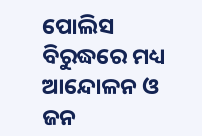ପୋଲିସ ବିରୁଦ୍ଧରେ ମଧ୍ୟ ଆନ୍ଦୋଳନ ଓ ଜନ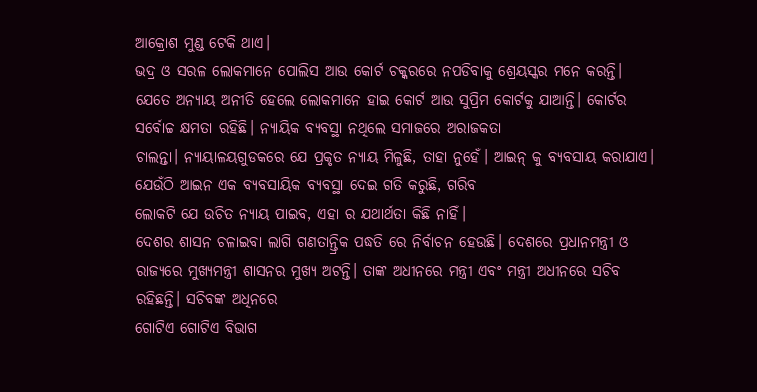ଆକ୍ରୋଶ ମୁଣ୍ଡ ଟେକି ଥାଏ।
ଭଦ୍ର ଓ ସରଳ ଲୋକମାନେ ପୋଲିସ ଆଉ କୋର୍ଟ ଚକ୍କରରେ ନପଡିବାକୁ ଶ୍ରେୟସ୍କର ମନେ କରନ୍ତି।
ଯେତେ ଅନ୍ୟାୟ ଅନୀତି ହେଲେ ଲୋକମାନେ ହାଇ କୋର୍ଟ ଆଉ ସୁପ୍ରିମ କୋର୍ଟକୁ ଯାଆନ୍ତି। କୋର୍ଟର ସର୍ବୋଚ୍ଚ କ୍ଷମତା ରହିଛି। ନ୍ୟାୟିକ ବ୍ୟବସ୍ଥା ନଥିଲେ ସମାଜରେ ଅରାଜକତା
ଚାଲନ୍ତା। ନ୍ଯାୟାଳୟଗୁଡକରେ ଯେ ପ୍ରକୃତ ନ୍ୟାୟ ମିଳୁଛି, ତାହା ନୁହେଁ। ଆଇନ୍ କୁ ବ୍ୟବସାୟ କରାଯାଏ। ଯେଉଁଠି ଆଇନ ଏକ ବ୍ୟବସାୟିକ ବ୍ୟବସ୍ଥା ଦେଇ ଗତି କରୁଛି, ଗରିବ
ଲୋକଟି ଯେ ଉଚିତ ନ୍ୟାୟ ପାଇବ, ଏହା ର ଯଥାର୍ଥତା କିଛି ନାହିଁ।
ଦେଶର ଶାସନ ଚଳାଇବା ଲାଗି ଗଣତାନ୍ତ୍ରିକ ପଦ୍ଧତି ରେ ନିର୍ବାଚନ ହେଉଛି। ଦେଶରେ ପ୍ରଧାନମନ୍ତ୍ରୀ ଓ ରାଜ୍ଯରେ ମୁଖ୍ୟମନ୍ତ୍ରୀ ଶାସନର ମୁଖ୍ୟ ଅଟନ୍ତି। ତାଙ୍କ ଅଧୀନରେ ମନ୍ତ୍ରୀ ଏବଂ ମନ୍ତ୍ରୀ ଅଧୀନରେ ସଚିବ ରହିଛନ୍ତି। ସଚିବଙ୍କ ଅଧିନରେ
ଗୋଟିଏ ଗୋଟିଏ ବିଭାଗ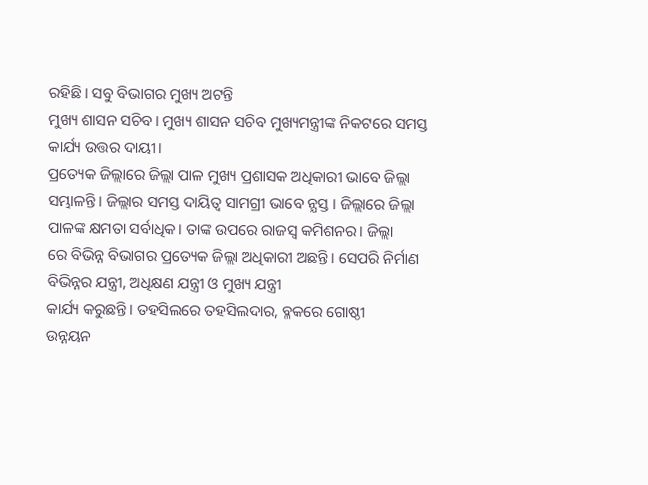ରହିଛି। ସବୁ ବିଭାଗର ମୁଖ୍ୟ ଅଟନ୍ତି
ମୁଖ୍ୟ ଶାସନ ସଚିବ। ମୁଖ୍ୟ ଶାସନ ସଚିବ ମୁଖ୍ୟମନ୍ତ୍ରୀଙ୍କ ନିକଟରେ ସମସ୍ତ କାର୍ଯ୍ୟ ଉତ୍ତର ଦାୟୀ।
ପ୍ରତ୍ୟେକ ଜିଲ୍ଲାରେ ଜିଲ୍ଲା ପାଳ ମୁଖ୍ୟ ପ୍ରଶାସକ ଅଧିକାରୀ ଭାବେ ଜିଲ୍ଲା ସମ୍ଭାଳନ୍ତି। ଜିଲ୍ଲାର ସମସ୍ତ ଦାୟିତ୍ବ ସାମଗ୍ରୀ ଭାବେ ନ୍ଯସ୍ତ । ଜିଲ୍ଲାରେ ଜିଲ୍ଲା ପାଳଙ୍କ କ୍ଷମତା ସର୍ବାଧିକ। ତାଙ୍କ ଉପରେ ରାଜସ୍ବ କମିଶନର। ଜିଲ୍ଲା
ରେ ବିଭିନ୍ନ ବିଭାଗର ପ୍ରତ୍ୟେକ ଜିଲ୍ଲା ଅଧିକାରୀ ଅଛନ୍ତି। ସେପରି ନିର୍ମାଣ ବିଭିନ୍ନର ଯନ୍ତ୍ରୀ, ଅଧିକ୍ଷଣ ଯନ୍ତ୍ରୀ ଓ ମୁଖ୍ୟ ଯନ୍ତ୍ରୀ
କାର୍ଯ୍ୟ କରୁଛନ୍ତି। ତହସିଲରେ ତହସିଲଦାର, ବ୍ଳକରେ ଗୋଷ୍ଠୀ
ଉନ୍ନୟନ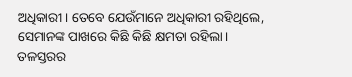ଅଧିକାରୀ। ତେବେ ଯେଉଁମାନେ ଅଧିକାରୀ ରହିଥିଲେ, ସେମାନଙ୍କ ପାଖରେ କିଛି କିଛି କ୍ଷମତା ରହିଲା।
ତଳସ୍ତରର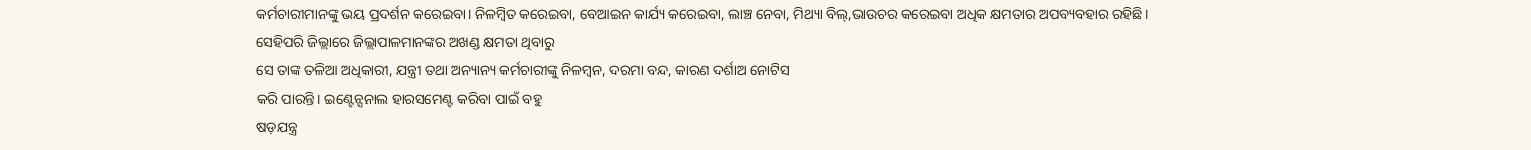କର୍ମଚାରୀମାନଙ୍କୁ ଭୟ ପ୍ରଦର୍ଶନ କରେଇବା। ନିଳମ୍ବିତ କରେଇବା, ବେଆଇନ କାର୍ଯ୍ୟ କରେଇବା, ଲାଞ୍ଚ ନେବା, ମିଥ୍ୟା ବିଲ୍,ଭାଉଚର କରେଇବା ଅଧିକ କ୍ଷମତାର ଅପବ୍ୟବହାର ରହିଛି।
ସେହିପରି ଜିଲ୍ଲାରେ ଜିଲ୍ଲାପାଳମାନଙ୍କର ଅଖଣ୍ଡ କ୍ଷମତା ଥିବାରୁ
ସେ ତାଙ୍କ ତଳିଆ ଅଧିକାରୀ, ଯନ୍ତ୍ରୀ ତଥା ଅନ୍ୟାନ୍ୟ କର୍ମଚାରୀଙ୍କୁ ନିଳମ୍ବନ, ଦରମା ବନ୍ଦ, କାରଣ ଦର୍ଶାଅ ନୋଟିସ
କରି ପାରନ୍ତି। ଇଣ୍ଟେନ୍ସନାଲ ହାରସମେଣ୍ଟ କରିବା ପାଇଁ ବହୁ
ଷଡ଼ଯନ୍ତ୍ର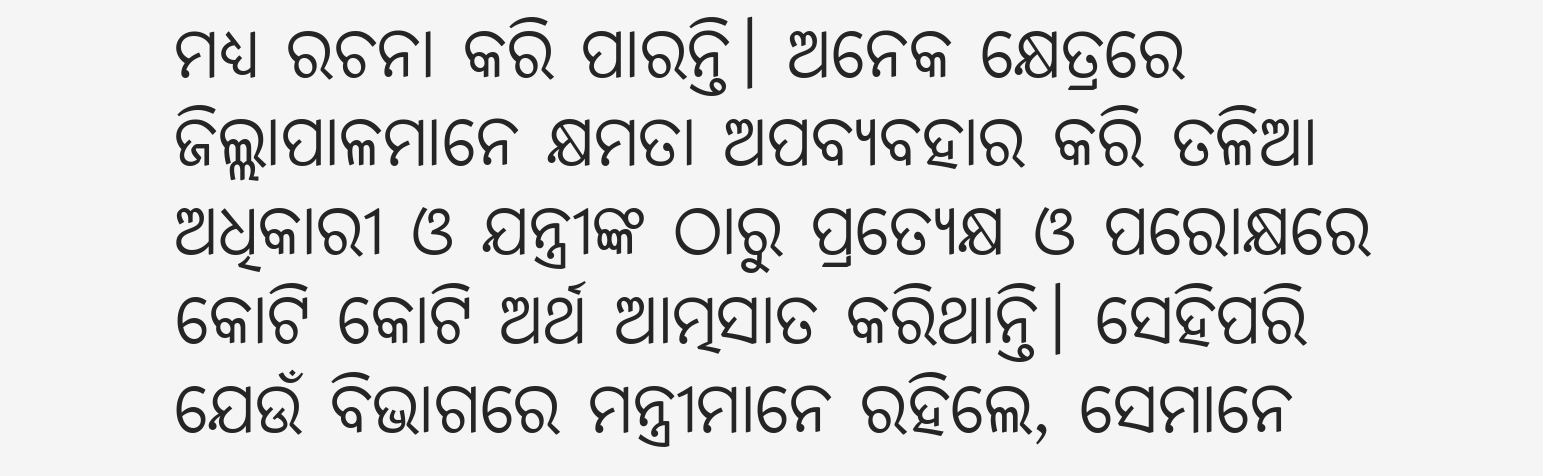ମଧ୍ୟ ରଚନା କରି ପାରନ୍ତି। ଅନେକ କ୍ଷେତ୍ରରେ ଜିଲ୍ଲାପାଳମାନେ କ୍ଷମତା ଅପବ୍ୟବହାର କରି ତଳିଆ ଅଧିକାରୀ ଓ ଯନ୍ତ୍ରୀଙ୍କ ଠାରୁ ପ୍ରତ୍ୟେକ୍ଷ ଓ ପରୋକ୍ଷରେ
କୋଟି କୋଟି ଅର୍ଥ ଆତ୍ମସାତ କରିଥାନ୍ତି। ସେହିପରି ଯେଉଁ ବିଭାଗରେ ମନ୍ତ୍ରୀମାନେ ରହିଲେ, ସେମାନେ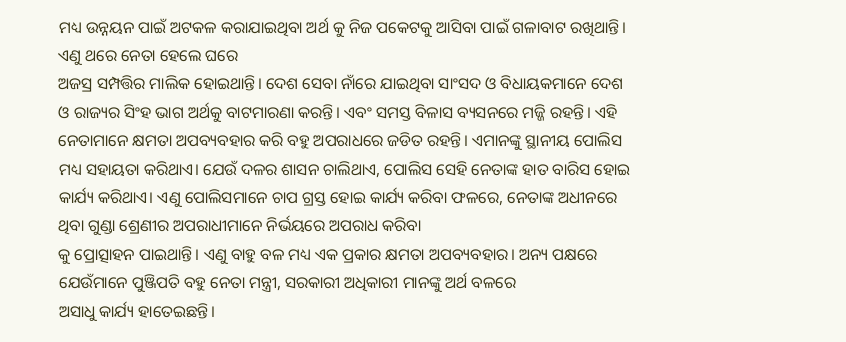ମଧ୍ୟ ଉନ୍ନୟନ ପାଇଁ ଅଟକଳ କରାଯାଇଥିବା ଅର୍ଥ କୁ ନିଜ ପକେଟକୁ ଆସିବା ପାଇଁ ଗଳାବାଟ ରଖିଥାନ୍ତି। ଏଣୁ ଥରେ ନେତା ହେଲେ ଘରେ
ଅଜସ୍ର ସମ୍ପତ୍ତିର ମାଲିକ ହୋଇଥାନ୍ତି। ଦେଶ ସେବା ନାଁରେ ଯାଇଥିବା ସାଂସଦ ଓ ବିଧାୟକମାନେ ଦେଶ ଓ ରାଜ୍ୟର ସିଂହ ଭାଗ ଅର୍ଥକୁ ବାଟମାରଣା କରନ୍ତି। ଏବଂ ସମସ୍ତ ବିଳାସ ବ୍ୟସନରେ ମଜ୍ଜି ରହନ୍ତି। ଏହି ନେତାମାନେ କ୍ଷମତା ଅପବ୍ୟବହାର କରି ବହୁ ଅପରାଧରେ ଜଡିତ ରହନ୍ତି। ଏମାନଙ୍କୁ ସ୍ଥାନୀୟ ପୋଲିସ ମଧ୍ୟ ସହାୟତା କରିଥାଏ। ଯେଉଁ ଦଳର ଶାସନ ଚାଲିଥାଏ, ପୋଲିସ ସେହି ନେତାଙ୍କ ହାତ ବାରିସ ହୋଇ କାର୍ଯ୍ୟ କରିଥାଏ। ଏଣୁ ପୋଲିସମାନେ ଚାପ ଗ୍ରସ୍ତ ହୋଇ କାର୍ଯ୍ୟ କରିବା ଫଳରେ, ନେତାଙ୍କ ଅଧୀନରେ ଥିବା ଗୁଣ୍ଡା ଶ୍ରେଣୀର ଅପରାଧୀମାନେ ନିର୍ଭୟରେ ଅପରାଧ କରିବା
କୁ ପ୍ରୋତ୍ସାହନ ପାଇଥାନ୍ତି। ଏଣୁ ବାହୁ ବଳ ମଧ୍ୟ ଏକ ପ୍ରକାର କ୍ଷମତା ଅପବ୍ୟବହାର। ଅନ୍ୟ ପକ୍ଷରେ ଯେଉଁମାନେ ପୁଞ୍ଜିପତି ବହୁ ନେତା ମନ୍ତ୍ରୀ, ସରକାରୀ ଅଧିକାରୀ ମାନଙ୍କୁ ଅର୍ଥ ବଳରେ
ଅସାଧୁ କାର୍ଯ୍ୟ ହାତେଇଛନ୍ତି।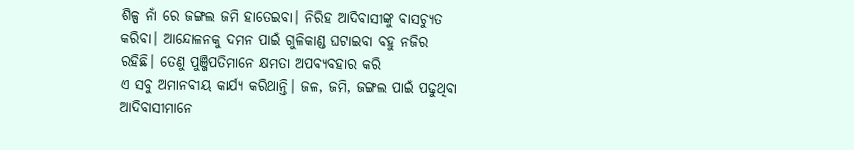ଶିଳ୍ପ ନାଁ ରେ ଜଙ୍ଗଲ ଜମି ହାତେଇବା। ନିରିହ ଆଦିବାସୀଙ୍କୁ ବାସଚ୍ୟୁତ କରିବା। ଆନ୍ଦୋଳନକୁ ଦମନ ପାଇଁ ଗୁଳିକାଣ୍ଡ ଘଟାଇବା ବହୁ ନଜିର
ରହିଛି। ତେଣୁ ପୁଞ୍ଜିପତିମାନେ କ୍ଷମତା ଅପବ୍ୟବହାର କରି
ଏ ସବୁ ଅମାନବୀୟ କାର୍ଯ୍ୟ କରିଥାନ୍ତି। ଜଳ, ଜମି, ଜଙ୍ଗଲ ପାଇଁ ପଢୁଥିବା ଆଦିବାସୀମାନେ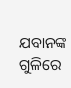ଯବାନଙ୍କ ଗୁଳିରେ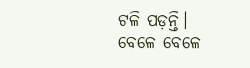ଟଳି ପଡ଼ନ୍ତି। ବେଳେ ବେଳେ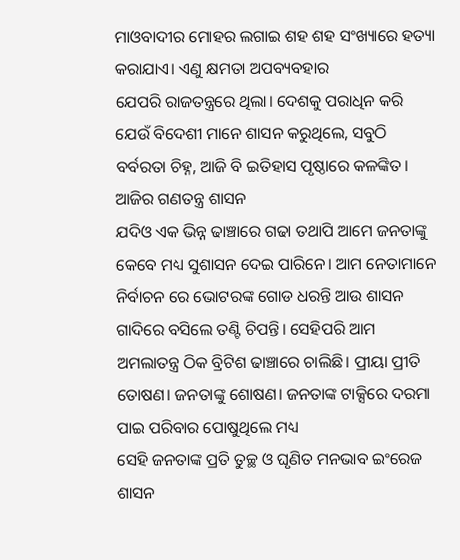ମାଓବାଦୀର ମୋହର ଲଗାଇ ଶହ ଶହ ସଂଖ୍ୟାରେ ହତ୍ୟା କରାଯାଏ। ଏଣୁ କ୍ଷମତା ଅପବ୍ୟବହାର
ଯେପରି ରାଜତନ୍ତ୍ରରେ ଥିଲା। ଦେଶକୁ ପରାଧିନ କରି ଯେଉଁ ବିଦେଶୀ ମାନେ ଶାସନ କରୁଥିଲେ, ସବୁଠି ବର୍ବରତା ଚିହ୍ନ, ଆଜି ବି ଇତିହାସ ପୃଷ୍ଠାରେ କଳଙ୍କିତ। ଆଜିର ଗଣତନ୍ତ୍ର ଶାସନ
ଯଦିଓ ଏକ ଭିନ୍ନ ଢାଞ୍ଚାରେ ଗଢା ତଥାପି ଆମେ ଜନତାଙ୍କୁ କେବେ ମଧ୍ୟ ସୁଶାସନ ଦେଇ ପାରିନେ। ଆମ ନେତାମାନେ ନିର୍ବାଚନ ରେ ଭୋଟରଙ୍କ ଗୋଡ ଧରନ୍ତି ଆଉ ଶାସନ ଗାଦିରେ ବସିଲେ ତଣ୍ଟି ଚିପନ୍ତି। ସେହିପରି ଆମ ଅମଲାତନ୍ତ୍ର ଠିକ ବ୍ରିଟିଶ ଢାଞ୍ଚାରେ ଚାଲିଛି। ପ୍ରୀୟା ପ୍ରୀତି ତୋଷଣ। ଜନତାଙ୍କୁ ଶୋଷଣ। ଜନତାଙ୍କ ଟାକ୍ସିରେ ଦରମା ପାଇ ପରିବାର ପୋଷୁଥିଲେ ମଧ୍ୟ
ସେହି ଜନତାଙ୍କ ପ୍ରତି ତୁଚ୍ଛ ଓ ଘୃଣିତ ମନଭାବ ଇଂରେଜ ଶାସନ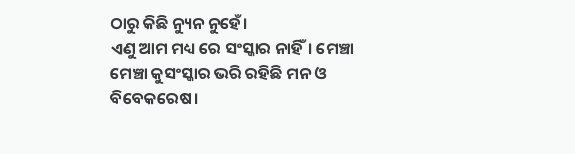ଠାରୁ କିଛି ନ୍ୟୁନ ନୁହେଁ।
ଏଣୁ ଆମ ମଧ୍ୟ ରେ ସଂସ୍କାର ନାହିଁ। ମେଞ୍ଚା ମେଞ୍ଚା କୁସଂସ୍କାର ଭରି ରହିଛି ମନ ଓ ବିବେକରେଷ।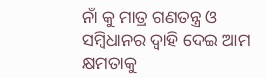ନାଁ କୁ ମାତ୍ର ଗଣତନ୍ତ୍ର ଓ ସମ୍ବିଧାନର ଦ୍ୱାହି ଦେଇ ଆମ କ୍ଷମତାକୁ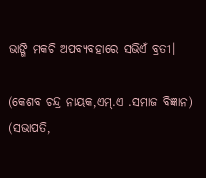ଭାଙ୍ଗି ମକଚି ଅପବ୍ୟବହାରେ ସଭିଏଁ ବ୍ରତୀ।

(କେଶବ ଚନ୍ଦ୍ର ନାୟକ,ଏମ୍.ଏ .ସମାଜ ବିଜ୍ଞାନ)
(ସଭାପତି,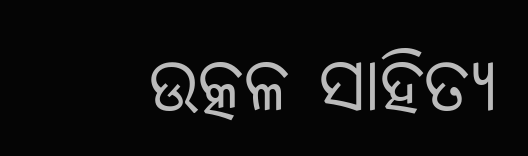ଉତ୍କଳ ସାହିତ୍ୟ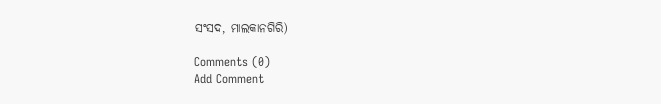ସଂସଦ, ମାଲକାନଗିରି)

Comments (0)
Add Comment